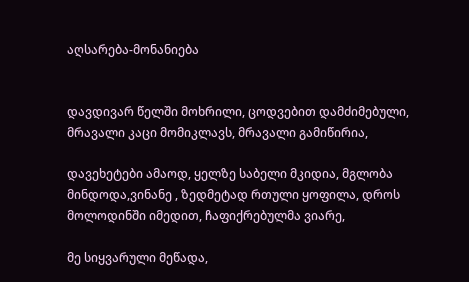აღსარება-მონანიება


დავდივარ წელში მოხრილი, ცოდვებით დამძიმებული, მრავალი კაცი მომიკლავს, მრავალი გამიწირია,

დავეხეტები ამაოდ, ყელზე საბელი მკიდია, მგლობა მინდოდა,ვინანე , ზედმეტად რთული ყოფილა, დროს მოლოდინში იმედით, ჩაფიქრებულმა ვიარე,

მე სიყვარული მეწადა,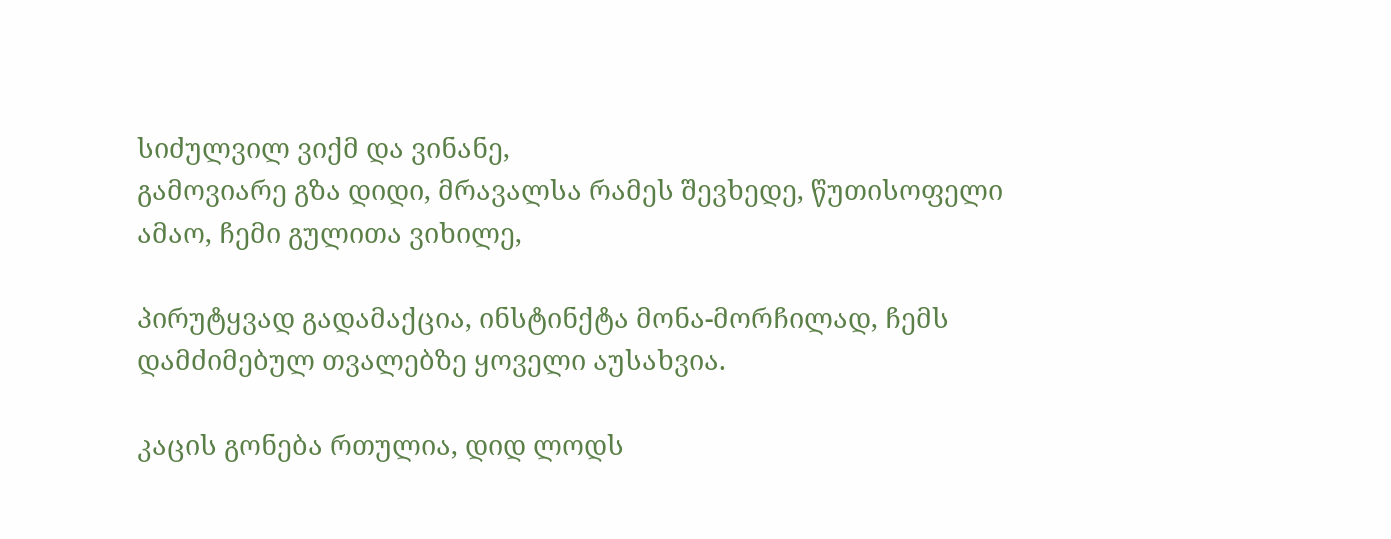სიძულვილ ვიქმ და ვინანე,
გამოვიარე გზა დიდი, მრავალსა რამეს შევხედე, წუთისოფელი ამაო, ჩემი გულითა ვიხილე,

პირუტყვად გადამაქცია, ინსტინქტა მონა-მორჩილად, ჩემს დამძიმებულ თვალებზე ყოველი აუსახვია.

კაცის გონება რთულია, დიდ ლოდს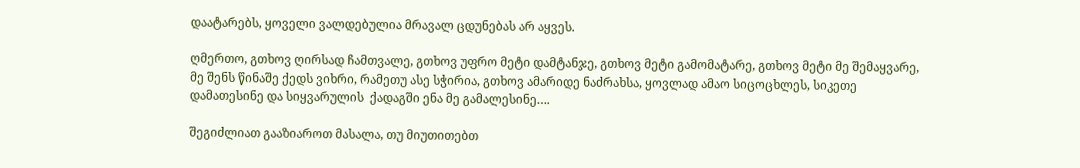დაატარებს, ყოველი ვალდებულია მრავალ ცდუნებას არ აყვეს.

ღმერთო, გთხოვ ღირსად ჩამთვალე, გთხოვ უფრო მეტი დამტანჯე, გთხოვ მეტი გამომატარე, გთხოვ მეტი მე შემაყვარე, მე შენს წინაშე ქედს ვიხრი, რამეთუ ასე სჭირია, გთხოვ ამარიდე ნაძრახსა, ყოვლად ამაო სიცოცხლეს, სიკეთე დამათესინე და სიყვარულის  ქადაგში ენა მე გამალესინე….

შეგიძლიათ გააზიაროთ მასალა, თუ მიუთითებთ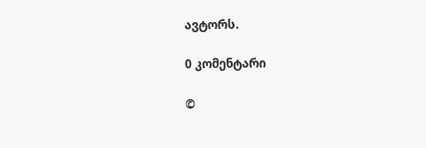ავტორს.

0 კომენტარი

©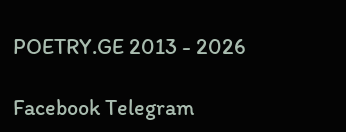POETRY.GE 2013 - 2026

Facebook Telegram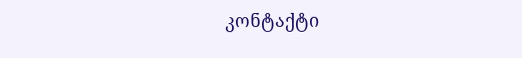კონტაქტი